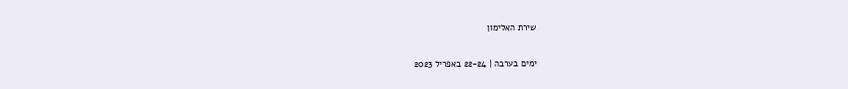שירת האלימון

ימים בערבה | 22-24 באפריל 2023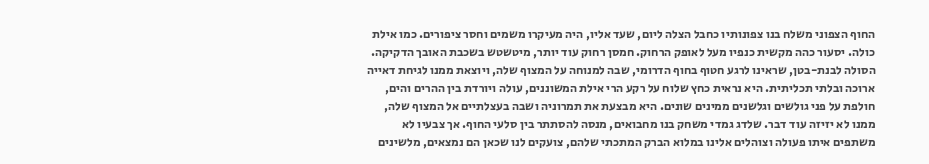החוף הצפוני משלח בנו צפונותיו כחבל הצלה ליום, שעד אליו, היה מעיקרו משמים וחסר ציפורים. כמו אילת כולה. יסעור כהה מקשית כנפיו מעל לאופק הרחוק. חמסן רחוק עוד יותר, מיטשטש בשכבת האובך הדקיקה. הסולה לבנת-בטן, שראינו לרגע חטוף בחוף הדרומי, שבה למנוחה על המצוף שלה, ויוצאת ממנו לגיחת דאייה ארוכה ובלתי תכליתית. היא נראית כחץ שלוח על רקע הרי אילת המשוננים, עולה ויורדת בין ההרים והים, חולפת על פני גולשים וגלשנים ממינים שונים. היא מבצעת את תמרוניה ושבה בעצלתיים אל המצוף שלה, ממנו לא יזיזה עוד דבר. שלדג גמדי משחק בנו מחבואים, מנסה להסתתר בין סלעי החוף. אך צבעיו לא משתפים איתו פעולה וצוהלים אלינו במלוא הברק המתכתי שלהם, צועקים לנו שכאן הם נמצאים, מלשינים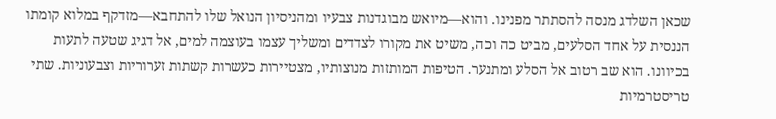שכאן השלדג מנסה להסתתר מפנינו. והוא—מיואש מבוגדנות צבעיו ומהניסיון הנואל שלו להתחבא—מזדקף במלוא קומתו הננסית על אחד הסלעים, מביט כה וכה, משיט את מקורו לצדדים ומשליך עצמו בעוצמה למים, אל דגיג שטעה לתעות בכיוונו. הוא שב רטוב אל הסלע ומתנער. הטיפות המותזות מנוצותיו, מצטיירות כעשרות קשתות זערוריות וצבעוניות. שתי טריסטרמיות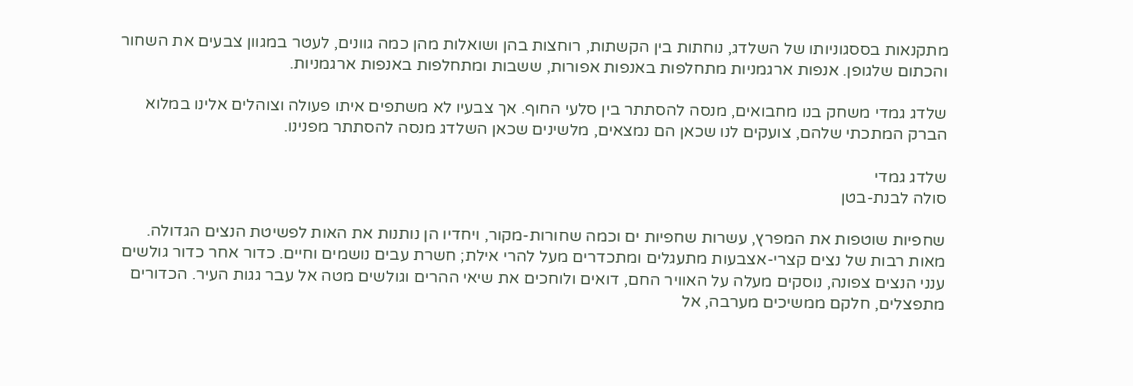מתקנאות בססגוניותו של השלדג, נוחתות בין הקשתות, רוחצות בהן ושואלות מהן כמה גוונים, לעטר במגוון צבעים את השחור והכתום שלגופן. אנפות ארגמניות מתחלפות באנפות אפורות, ששבות ומתחלפות באנפות ארגמניות.

שלדג גמדי משחק בנו מחבואים, מנסה להסתתר בין סלעי החוף. אך צבעיו לא משתפים איתו פעולה וצוהלים אלינו במלוא הברק המתכתי שלהם, צועקים לנו שכאן הם נמצאים, מלשינים שכאן השלדג מנסה להסתתר מפנינו.

שלדג גמדי
סולה לבנת-בטן

שחפיות שוטפות את המפרץ, עשרות שחפיות ים וכמה שחורות-מקור, ויחדיו הן נותנות את האות לפשיטת הנצים הגדולה. מאות רבות של נצים קצרי-אצבעות מתעגלים ומתכדרים מעל להרי אילת; חשרת עבים נושמים וחיים. כדור אחר כדור גולשים ענני הנצים צפונה, נוסקים מעלה על האוויר החם, דואים ולוחכים את שיאי ההרים וגולשים מטה אל עבר גגות העיר. הכדורים מתפצלים, חלקם ממשיכים מערבה, אל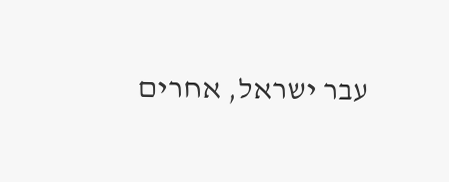עבר ישראל, אחרים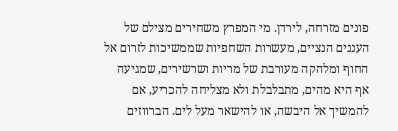פונים מזרחה, לירדן. מי המפרץ משחירים מצילם של העננים הנציים, מעשרות השחפיות שממשיכות לזרום אל החוף ומלהקה מעורבת של מריות ושרשירים, שמגיעה אף היא מהים, מתבלבלת ולא מצליחה להכריע, אם להמשיך אל היבשה, או להישאר מעל לים. הברווזים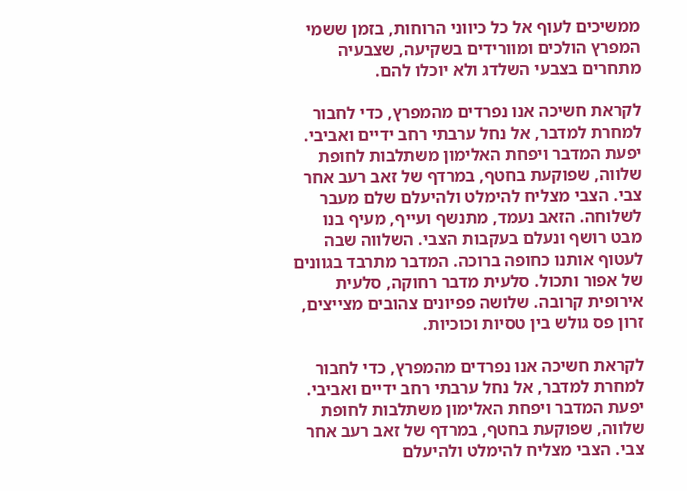ממשיכים לעוף אל כל כיווני הרוחות, בזמן ששמי המפרץ הולכים ומוורידים בשקיעה, שצבעיה מתחרים בצבעי השלדג ולא יוכלו להם.

לקראת חשיכה אנו נפרדים מהמפרץ, כדי לחבור למחרת למדבר, אל נחל ערבתי רחב ידיים ואביבי. יפעת המדבר ויפחת האלימון משתלבות לחופת שלווה, שפוקעת בחטף, במרדף של זאב רעב אחר צבי. הצבי מצליח להימלט ולהיעלם שלם מעבר לשלוחה. הזאב נעמד, מתנשף ועייף, מעיף בנו מבט רושף ונעלם בעקבות הצבי. השלווה שבה לעטוף אותנו כחופה ברוכה. המדבר מתרבד בגוונים של אפור ותכול. סלעית מדבר רחוקה, סלעית אירופית קרובה. שלושה פפיונים צהובים מצייצים, זרון פס גולש בין טסיות וכוכיות.

לקראת חשיכה אנו נפרדים מהמפרץ, כדי לחבור למחרת למדבר, אל נחל ערבתי רחב ידיים ואביבי. יפעת המדבר ויפחת האלימון משתלבות לחופת שלווה, שפוקעת בחטף, במרדף של זאב רעב אחר צבי. הצבי מצליח להימלט ולהיעלם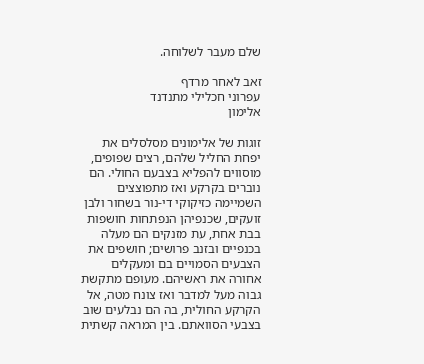שלם מעבר לשלוחה.

זאב לאחר מרדף
עפרוני חכלילי מתנדנד
אלימון

זוגות של אלימונים מסלסלים את יפחת החליל שלהם, רצים שפופים, מוסווים להפליא בצבעם החולי. הם נוברים בקרקע ואז מתפוצצים השמיימה כזיקוקי די-נור בשחור ולבן זועקים, שכנפיהן הנפתחות חושפות בבת אחת, עת מזנקים הם מעלה בכנפיים ובזנב פרושים; חושפים את הצבעים הסמויים בם ומעקלים אחורה את ראשיהם. מעופם מתקשת גבוה מעל למדבר ואז צונח מטה, אל הקרקע החולית, בה הם נבלעים שוב בצבעי הסוואתם. בין המראה קשתית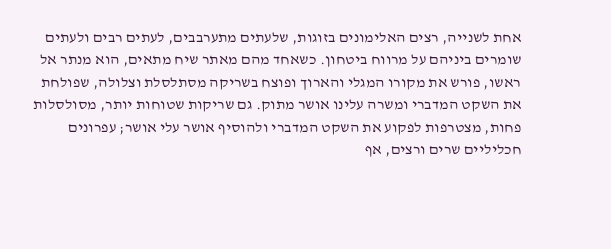אחת לשנייה, רצים האלימונים בזוגות, שלעתים מתערבבים, לעתים רבים ולעתים שומרים ביניהם על מרווח ביטחון. כשאחד מהם מאתר שיח מתאים, הוא מנתר אל ראשו, פורש את מקורו המגלי והארוך ופוצח בשריקה מסתלסלת וצלולה, שפולחת את השקט המדברי ומשרה עלינו אושר מתוק. גם שריקות שטוחות יותר, מסולסלות פחות, מצטרפות לפקוע את השקט המדברי ולהוסיף אושר עלי אושר; עפרונים חכליליים שרים ורצים, אף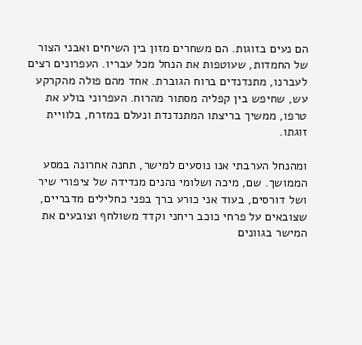הם נעים בזוגות. הם משחרים מזון בין השיחים ואבני הצור של החמדות, שעוטפות את הנחל מכל עבריו. העפרונים רצים לעברנו, מתנדנדים ברוח הגוברת. אחד מהם פולה מהקרקע עש, שחיפש בין קפליה מסתור מהרוח. העפרוני בולע את טרפו, ממשיך בריצתו המתנדנדת ונעלם במזרח, בלוויית זוגתו.

ומהנחל הערבתי אנו נוסעים למישר, תחנה אחרונה במסע הממושך. שם, מיכה ושלומי נהנים מנדידה של ציפורי שיר ושל דורסים, בעוד אני כורע ברך בפני כחלילים מדבריים, שצובאים על פרחי כוכב ריחני וקדד משולחף וצובעים את המישר בגוונים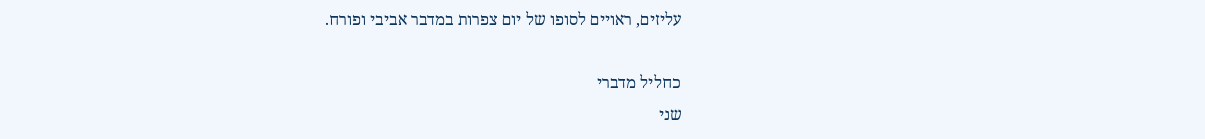עליזים, ראויים לסופו של יום צפרות במדבר אביבי ופורח.

כחליל מדברי
שני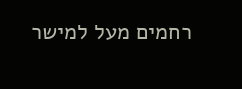רחמים מעל למישר